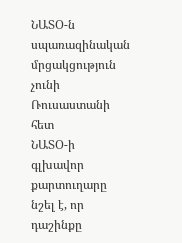ՆԱՏՕ-ն սպառազինական մրցակցություն չունի Ռուսաստանի հետ
ՆԱՏՕ-ի գլխավոր քարտուղարը նշել է, որ դաշինքը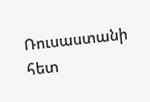Ռուսաստանի հետ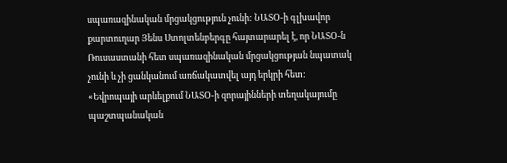սպառազինական մրցակցություն չունի: ՆԱՏՕ-ի գլխավոր քարտուղար Յենս Ստոլտենբերգը հայտարարել է, որ ՆԱՏՕ-ն Ռուսաստանի հետ սպառազինական մրցակցության նպատակ չունի և չի ցանկանում առճակատվել այդ երկրի հետ:
«Եվրոպայի արևելքում ՆԱՏՕ-ի զորայինների տեղակայումը պաշտպանական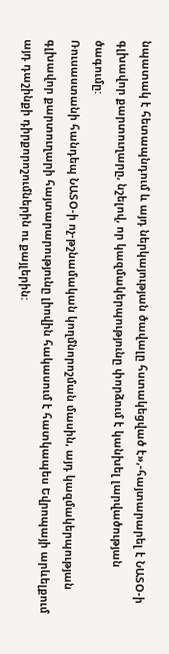նպատակ է հետապնդում և այդ ներկայության ծավալը հստակեցված է»,-հայտարարել է ՆԱՏՕ-ի գլխավոր քարտուղարը, նշելով, որ կազմակերպությունը փորձում է կանխել լարվածության ծագումը:
Ռուսաստանի հանդեպ ՆԱՏՕ-ի ոչ-թշնամական կողմնորոշման մասին, այդ կազմակերպության գլխավոր քարտուղարի հայտարարությունը լիովին հակասում է հատկապես Եվրոպայի արևելքում այդ դաշինքի դիրքորոշումներին ու քայլերին: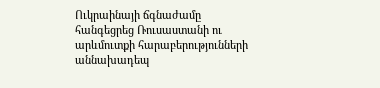Ուկրաինայի ճգնաժամը հանգեցրեց Ռուսաստանի ու արևմուտքի հարաբերությունների աննախադեպ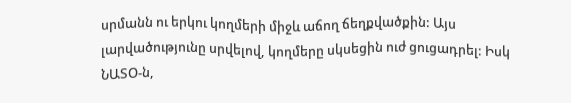սրմանն ու երկու կողմերի միջև աճող ճեղքվածքին: Այս լարվածությունը սրվելով, կողմերը սկսեցին ուժ ցուցադրել: Իսկ ՆԱՏՕ-ն,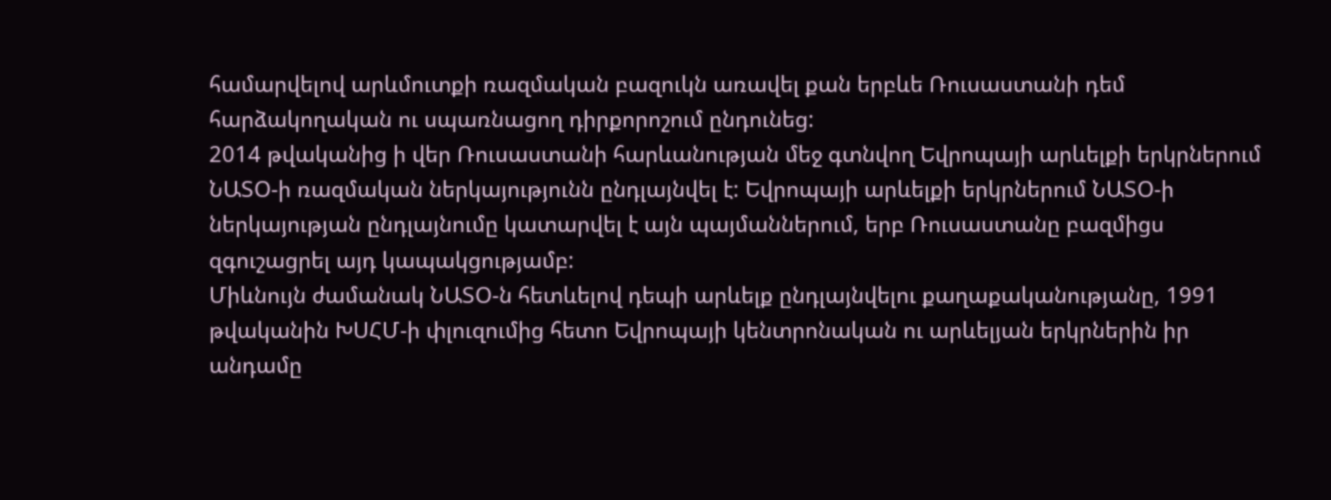համարվելով արևմուտքի ռազմական բազուկն առավել քան երբևե Ռուսաստանի դեմ հարձակողական ու սպառնացող դիրքորոշում ընդունեց:
2014 թվականից ի վեր Ռուսաստանի հարևանության մեջ գտնվող Եվրոպայի արևելքի երկրներում ՆԱՏՕ-ի ռազմական ներկայությունն ընդլայնվել է: Եվրոպայի արևելքի երկրներում ՆԱՏՕ-ի ներկայության ընդլայնումը կատարվել է այն պայմաններում, երբ Ռուսաստանը բազմիցս զգուշացրել այդ կապակցությամբ:
Միևնույն ժամանակ ՆԱՏՕ-ն հետևելով դեպի արևելք ընդլայնվելու քաղաքականությանը, 1991 թվականին ԽՍՀՄ-ի փլուզումից հետո Եվրոպայի կենտրոնական ու արևելյան երկրներին իր անդամը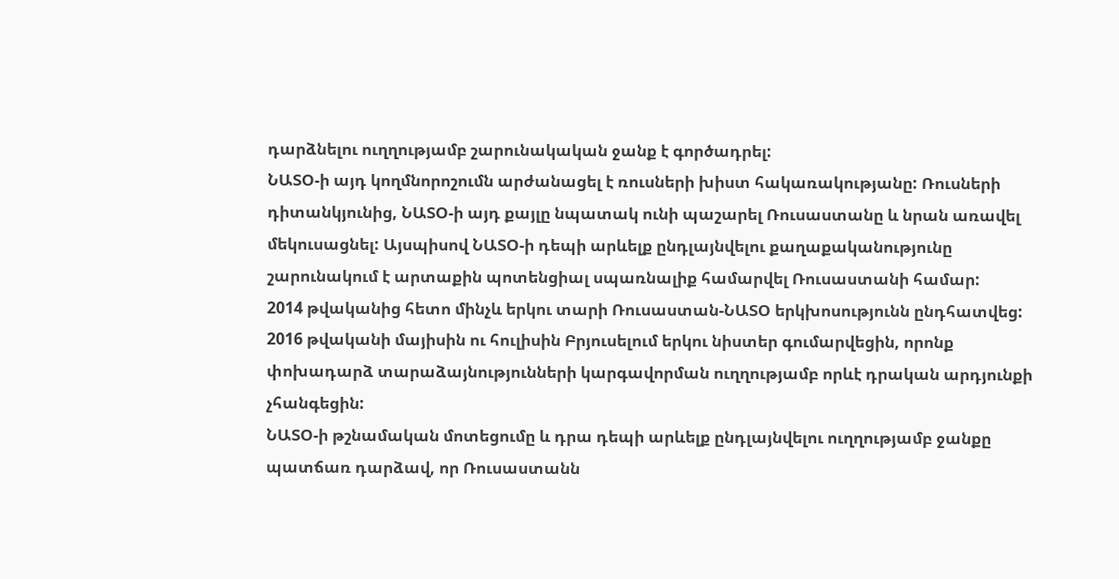դարձնելու ուղղությամբ շարունակական ջանք է գործադրել:
ՆԱՏՕ-ի այդ կողմնորոշումն արժանացել է ռուսների խիստ հակառակությանը: Ռուսների դիտանկյունից, ՆԱՏՕ-ի այդ քայլը նպատակ ունի պաշարել Ռուսաստանը և նրան առավել մեկուսացնել: Այսպիսով ՆԱՏՕ-ի դեպի արևելք ընդլայնվելու քաղաքականությունը շարունակում է արտաքին պոտենցիալ սպառնալիք համարվել Ռուսաստանի համար:
2014 թվականից հետո մինչև երկու տարի Ռուսաստան-ՆԱՏՕ երկխոսությունն ընդհատվեց: 2016 թվականի մայիսին ու հուլիսին Բրյուսելում երկու նիստեր գումարվեցին, որոնք փոխադարձ տարաձայնությունների կարգավորման ուղղությամբ որևէ դրական արդյունքի չհանգեցին:
ՆԱՏՕ-ի թշնամական մոտեցումը և դրա դեպի արևելք ընդլայնվելու ուղղությամբ ջանքը պատճառ դարձավ, որ Ռուսաստանն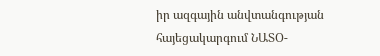իր ազգային անվտանգության հայեցակարգում ՆԱՏՕ-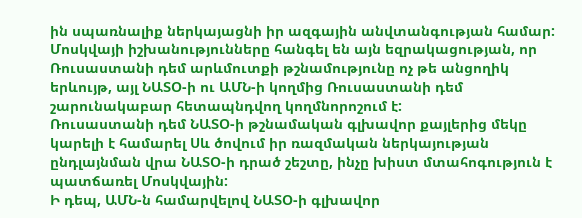ին սպառնալիք ներկայացնի իր ազգային անվտանգության համար: Մոսկվայի իշխանությունները հանգել են այն եզրակացության, որ Ռուսաստանի դեմ արևմուտքի թշնամությունը ոչ թե անցողիկ երևույթ, այլ ՆԱՏՕ-ի ու ԱՄՆ-ի կողմից Ռուսաստանի դեմ շարունակաբար հետապնդվող կողմնորոշում է:
Ռուսաստանի դեմ ՆԱՏՕ-ի թշնամական գլխավոր քայլերից մեկը կարելի է համարել Սև ծովում իր ռազմական ներկայության ընդլայնման վրա ՆԱՏՕ-ի դրած շեշտը, ինչը խիստ մտահոգություն է պատճառել Մոսկվային:
Ի դեպ, ԱՄՆ-ն համարվելով ՆԱՏՕ-ի գլխավոր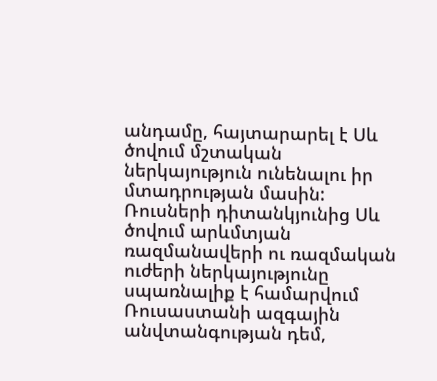անդամը, հայտարարել է Սև ծովում մշտական ներկայություն ունենալու իր մտադրության մասին: Ռուսների դիտանկյունից Սև ծովում արևմտյան ռազմանավերի ու ռազմական ուժերի ներկայությունը սպառնալիք է համարվում Ռուսաստանի ազգային անվտանգության դեմ,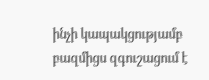ինչի կապակցությամբ բազմիցս զգուշացում է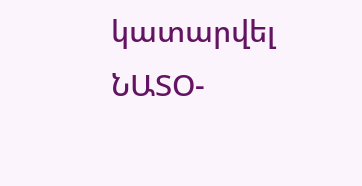կատարվել ՆԱՏՕ-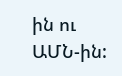ին ու ԱՄՆ-ին: